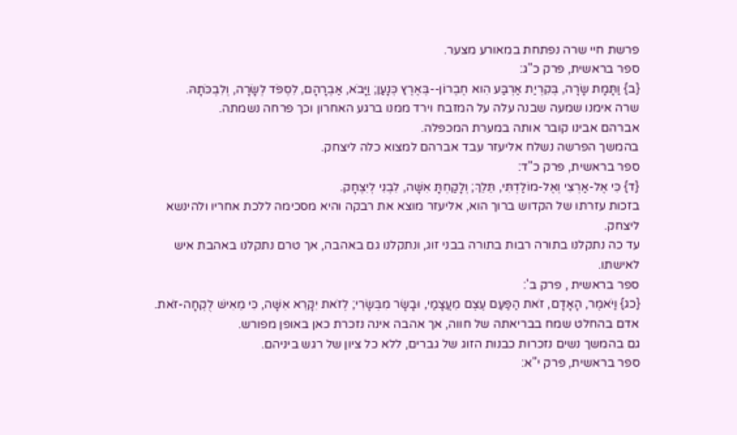פרשת חיי שרה נפתחת במאורע מצער.
ספר בראשית, פרק כ"ג:
{ב} וַתָּמָת שָׂרָה, בְּקִרְיַת אַרְבַּע הִוא חֶבְרוֹן--בְּאֶרֶץ כְּנָעַן; וַיָּבֹא, אַבְרָהָם, לִסְפֹּד לְשָׂרָה, וְלִבְכֹּתָהּ.
שרה אימנו שמעה שבנה עלה על המזבח וירד ממנו ברגע האחרון וכך פרחה נשמתה.
אברהם אבינו קובר אותה במערת המכפלה.
בהמשך הפרשה נשלח אליעזר עבד אברהם למצוא כלה ליצחק.
ספר בראשית, פרק כ"ד:
{ד} כִּי אֶל-אַרְצִי וְאֶל-מוֹלַדְתִּי, תֵּלֵךְ; וְלָקַחְתָּ אִשָּׁה, לִבְנִי לְיִצְחָק.
בזכות עזרתו של הקדוש ברוך הוא, אליעזר מוצא את רבקה והיא מסכימה ללכת אחריו ולהינשא ליצחק.
עד כה נתקלנו בתורה רבות בתורה בבני זוג, ונתקלנו גם באהבה, אך טרם נתקלנו באהבת איש לאישתו.
ספר בראשית , פרק ב':
{כג} וַיֹּאמֶר, הָאָדָם, זֹאת הַפַּעַם עֶצֶם מֵעֲצָמַי, וּבָשָׂר מִבְּשָׂרִי; לְזֹאת יִקָּרֵא אִשָּׁה, כִּי מֵאִישׁ לֻקְחָה-זֹּאת.
אדם בהחלט שמח בבריאתה של חווה, אך אהבה אינה נזכרת כאן באופן מפורש.
גם בהמשך נשים נזכרות כבנות הזוג של גברים, ללא כל ציון של רגש ביניהם.
ספר בראשית, פרק י"א: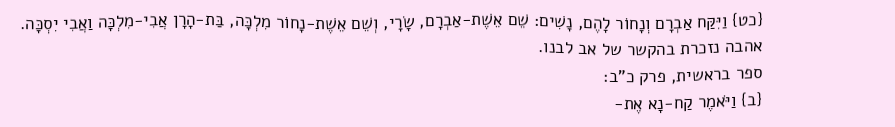{כט} וַיִּקַּח אַבְרָם וְנָחוֹר לָהֶם, נָשִׁים: שֵׁם אֵשֶׁת-אַבְרָם, שָׂרָי, וְשֵׁם אֵשֶׁת-נָחוֹר מִלְכָּה, בַּת-הָרָן אֲבִי-מִלְכָּה וַאֲבִי יִסְכָּה.
אהבה נזכרת בהקשר של אב לבנו.
ספר בראשית, פרק כ"ב:
{ב} וַיֹּאמֶר קַח-נָא אֶת-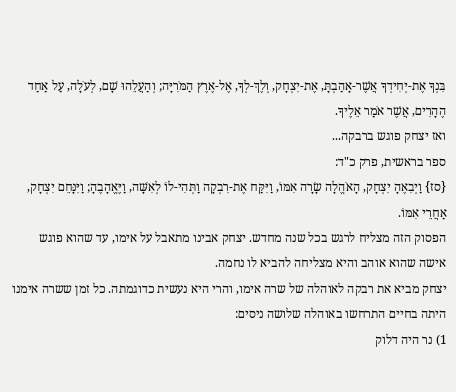בִּנְךָ אֶת-יְחִידְךָ אֲשֶׁר-אָהַבְתָּ, אֶת-יִצְחָק, וְלֶךְ-לְךָ, אֶל-אֶרֶץ הַמֹּרִיָּה; וְהַעֲלֵהוּ שָׁם, לְעֹלָה, עַל אַחַד הֶהָרִים, אֲשֶׁר אֹמַר אֵלֶיךָ.
ואז יצחק פוגש ברבקה...
ספר בראשית, פרק כ"ד:
{סז} וַיְבִאֶהָ יִצְחָק, הָאֹהֱלָה שָׂרָה אִמּוֹ, וַיִּקַּח אֶת-רִבְקָה וַתְּהִי-לוֹ לְאִשָּׁה, וַיֶּאֱהָבֶהָ; וַיִּנָּחֵם יִצְחָק, אַחֲרֵי אִמּוֹ.
הפסוק הזה מצליח לרגש בכל שנה מחדש. יצחק אבינו מתאבל על אימו, עד שהוא פוגש אישה שהוא אוהב והיא מצליחה להביא לו נחמה.
יצחק מביא את רבקה לאוהלה של שרה אימו, והרי היא נעשית כדוגמתה. כל זמן ששרה אימנו היתה בחיים התרחשו באוהלה שלושה ניסים:
1) נר היה דלוק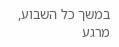במשך כל השבוע, מרגע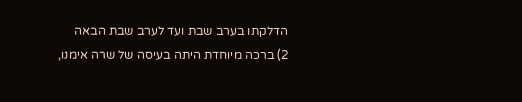הדלקתו בערב שבת ועד לערב שבת הבאה
2) ברכה מיוחדת היתה בעיסה של שרה אימנו,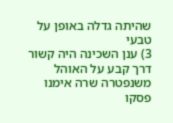שהיתה גדלה באופן על טבעי
3) ענן השכינה היה קשור דרך קבע על האוהל
משנפטרה שרה אימנו פסקו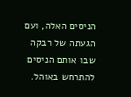הניסים האלה, ועם הגעתה של רבקה שבו אותם הניסים להתרחש באוהל.